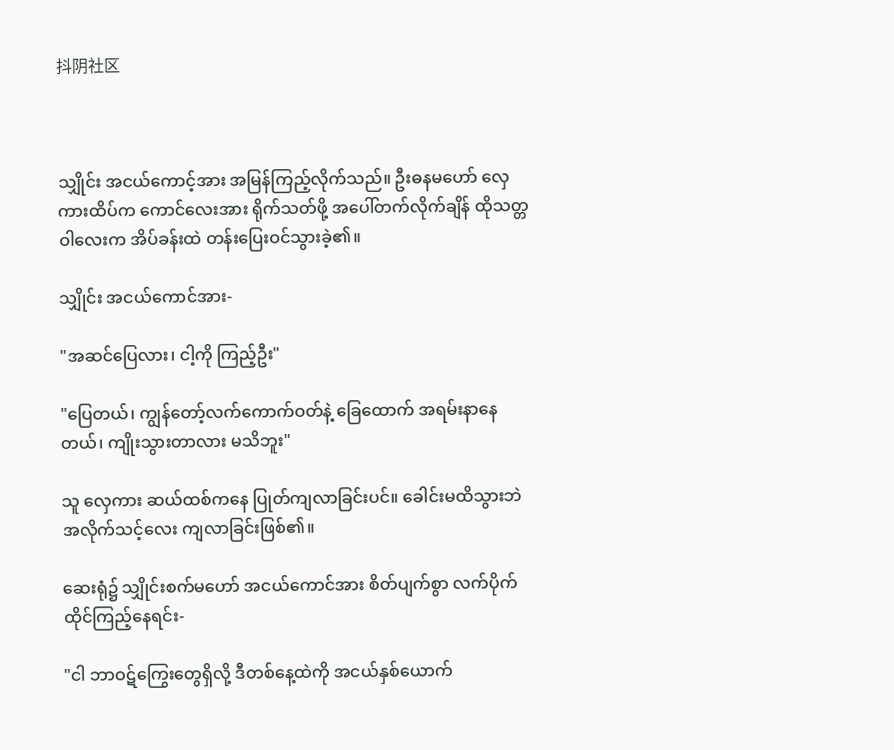抖阴社区



သျှိုင်း အငယ်ကောင့်အား အမြန်ကြည့်လိုက်သည်။ ဦးဓနမဟော် ‌လှေကားထိပ်က ကောင်လေးအား ရိုက်သတ်ဖို့ အပေါ်တက်လိုက်ချိန် ထိုသတ္တဝါလေးက အိပ်ခန်းထဲ တန်းပြေးဝင်သွားခဲ့၏။

သျှိုင်း အငယ်ကောင်အား-

"အဆင်ပြေလား၊ ငါ့ကို ကြည့်ဦး"

"ပြေတယ်၊ ကျွန်တော့်လက်ကောက်ဝတ်နဲ့ ခြေထောက် အရမ်းနာနေတယ်၊ ကျိုးသွားတာလား မသိဘူး"

သူ လှေကား ဆယ်ထစ်ကနေ ပြုတ်ကျလာခြင်းပင်။ ခေါင်းမထိသွားဘဲ အလိုက်သင့်လေး ကျလာခြင်းဖြစ်၏။

ဆေးရုံ၌ သျှိုင်းစက်မဟော် အငယ်ကောင်အား စိတ်ပျက်စွာ လက်ပိုက်ထိုင်ကြည့်နေရင်း-

"ငါ ဘာဝဋ်ကြွေးတွေရှိလို့ ဒီတစ်နေ့ထဲကို အငယ်နှစ်ယောက်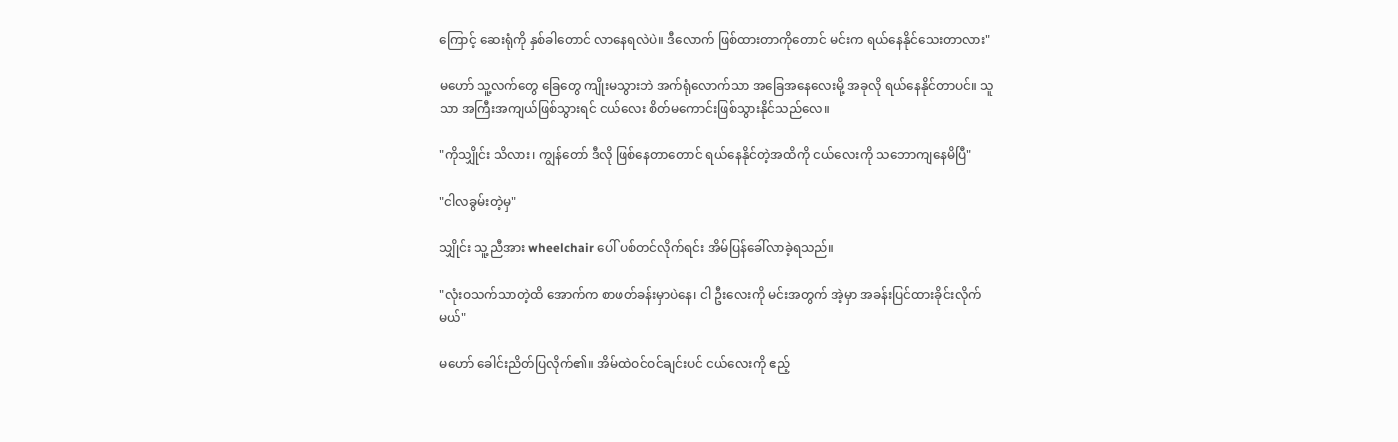ကြောင့် ဆေးရုံကို နှစ်ခါတောင် လာနေရလဲပဲ။ ဒီလောက် ဖြစ်ထားတာကိုတောင် မင်းက ရယ်နေနိုင်သေးတာလား"

မဟော် သူ့လက်တွေ ခြေတွေ ကျိုးမသွားဘဲ အက်ရုံလောက်သာ အခြေအနေလေးမို့ အခုလို ရယ်နေနိုင်တာပင်။ သူသာ အကြီးအကျယ်ဖြစ်သွားရင် ငယ်လေး စိတ်မကောင်းဖြစ်သွားနိုင်သည်လေ။

"ကိုသျှိုင်း သိလား၊ ကျွန်တော် ဒီလို ဖြစ်နေတာတောင် ရယ်နေနိုင်တဲ့အထိကို ငယ်လေးကို သဘောကျနေမိပြီ"

"ငါလခွမ်းတဲ့မှ"

သျှိုင်း သူ့ညီအား wheelchair ပေါ် ပစ်တင်လိုက်ရင်း အိမ်ပြန်ခေါ်လာခဲ့ရသည်။

"လုံးဝသက်သာတဲ့ထိ အောက်က စာဖတ်ခန်းမှာပဲနေ၊ ငါ ဦးလေးကို မင်းအတွက် အဲ့မှာ အခန်းပြင်ထားခိုင်းလိုက်မယ်"

မဟော် ခေါင်းညိတ်ပြလိုက်၏။ အိမ်ထဲဝင်ဝင်ချင်းပင် ငယ်လေးကို ဧည့်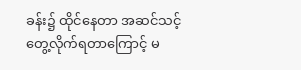ခန်း၌ ထိုင်နေတာ အဆင်သင့် တွေ့လိုက်ရတာကြောင့် မ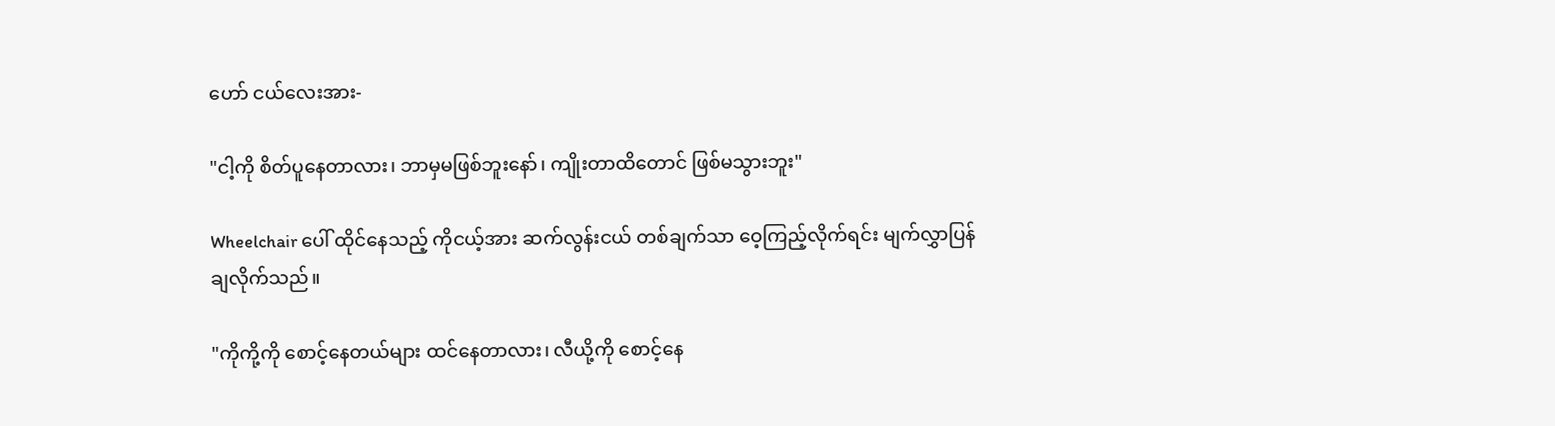ဟော် ငယ်လေးအား-

"ငါ့ကို စိတ်ပူနေတာလား၊ ဘာမှမဖြစ်ဘူးနော်၊ ကျိုးတာထိတောင် ဖြစ်မသွားဘူး"

Wheelchair ပေါ် ထိုင်နေသည့် ကိုငယ့်အား ဆက်လွန်းငယ် တစ်ချက်သာ ဝေ့ကြည့်လိုက်ရင်း မျက်လွှာပြန်ချလိုက်သည်။

"ကိုကို့ကို စောင့်နေတယ်များ ထင်နေတာလား၊ လီယို့ကို စောင့်နေ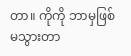တာ။ ကိုကို ဘာမှဖြစ်မသွားတာ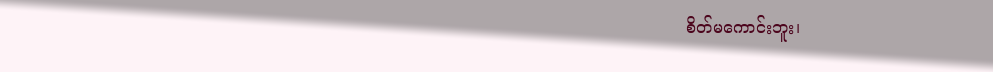စိတ်မကောင်းဘူး၊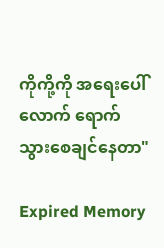ကိုကို့ကို အရေးပေါ်လောက် ရောက်သွား‌စေချင်နေတာ"

Expired Memory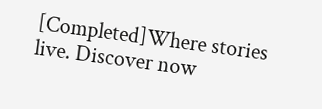[Completed]Where stories live. Discover now